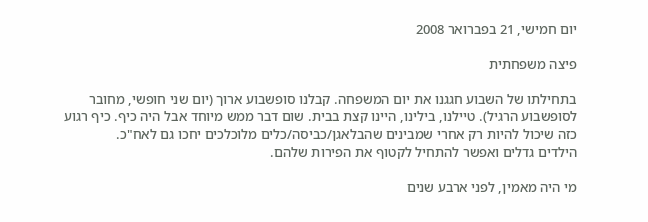יום חמישי, 21 בפברואר 2008

פיצה משפחתית

בתחילתו של השבוע חגגנו את יום המשפחה. קבלנו סופשבוע ארוך (יום שני חופשי, מחובר לסופשבוע הרגיל). טיילנו, בילינו, היינו קצת בבית. שום דבר ממש מיוחד אבל היה כיף. כיף רגוע כזה שיכול להיות רק אחרי שמבינים שהבלאגן/כביסה/כלים מלוכלכים יחכו גם לאח"כ.
הילדים גדלים ואפשר להתחיל לקטוף את הפירות שלהם.

מי היה מאמין, לפני ארבע שנים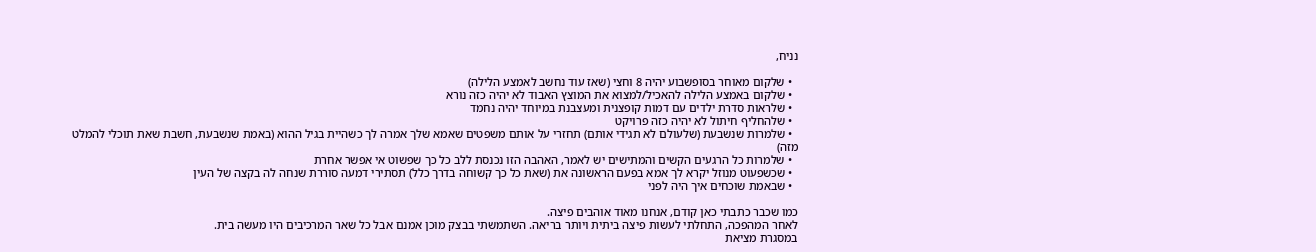נניח,

  • שלקום מאוחר בסופשבוע יהיה 8 וחצי (שאז עוד נחשב לאמצע הלילה)
  • שלקום באמצע הלילה להאכיל/למצוא את המוצץ האבוד לא יהיה כזה נורא
  • שלראות סדרת ילדים עם דמות קופצנית ומעצבנת במיוחד יהיה נחמד
  • שלהחליף חיתול לא יהיה כזה פרויקט
  • שלמרות שנשבעת (שלעולם לא תגידי אותם) תחזרי על אותם משפטים שאמא שלך אמרה לך כשהיית בגיל ההוא (באמת שנשבעת, חשבת שאת תוכלי להמלט מזה)
  • שלמרות כל הרגעים הקשים והמתישים יש לאמר, האהבה הזו נכנסת ללב כל כך שפשוט אי אפשר אחרת
  • שכשפעוט מנוזל יקרא לך אמא בפעם הראשונה את (שאת כל כך קשוחה בדרך כלל) תסתירי דמעה סוררת שנחה לה בקצה של העין
  • שבאמת שוכחים איך היה לפני

כמו שכבר כתבתי כאן קודם, אנחנו מאוד אוהבים פיצה.
לאחר המהפכה, התחלתי לעשות פיצה ביתית ויותר בריאה. השתמשתי בבצק מוכן אמנם אבל כל שאר המרכיבים היו מעשה בית.
במסגרת מציאת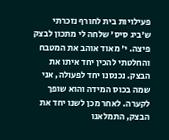פעילויות בית לחורף נזכרתי ש'ביג סיס' שלחה לי מתכון לבצק פיצה. י' מאוד אוהב את המטבח והחלטתי להכין יחד איתו את הבצק. נכנסנו יחד לפעולה, אני שמה בכוס המידה והוא שופך לקערה. לאחר מכן לשנו יחד את הבצק, התמלאנו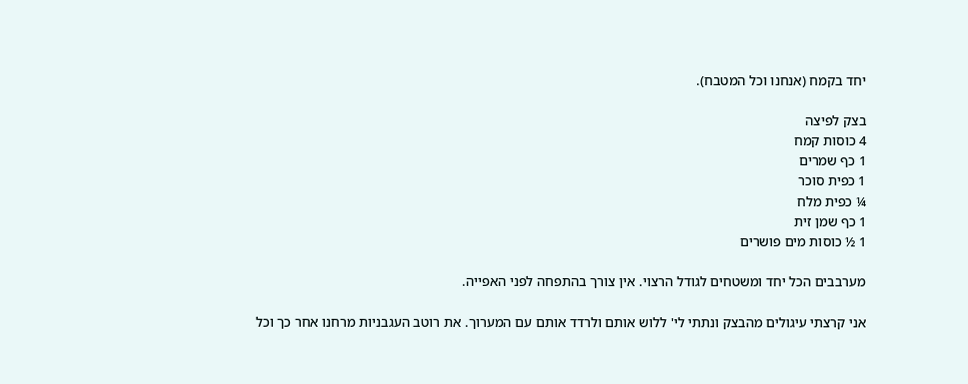יחד בקמח (אנחנו וכל המטבח).

בצק לפיצה
4 כוסות קמח
1 כף שמרים
1 כפית סוכר
¼ כפית מלח
1 כף שמן זית
1 ½ כוסות מים פושרים

מערבבים הכל יחד ומשטחים לגודל הרצוי. אין צורך בהתפחה לפני האפייה.

אני קרצתי עיגולים מהבצק ונתתי לי' ללוש אותם ולרדד אותם עם המערוך. את רוטב העגבניות מרחנו אחר כך וכל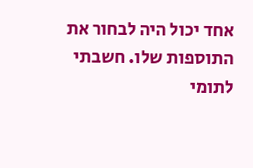אחד יכול היה לבחור את התוספות שלו. חשבתי לתומי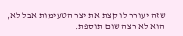שזה יעורר לו קצת את יצר הטעימות אבל לא, הוא לא רצה שום תוספת.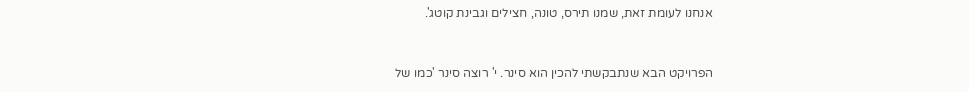אנחנו לעומת זאת, שמנו תירס, טונה, חצילים וגבינת קוטג'.


הפרויקט הבא שנתבקשתי להכין הוא סינר. י' רוצה סינר 'כמו של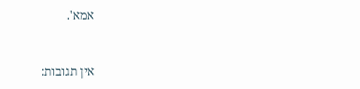אמא'.


אין תגובות: